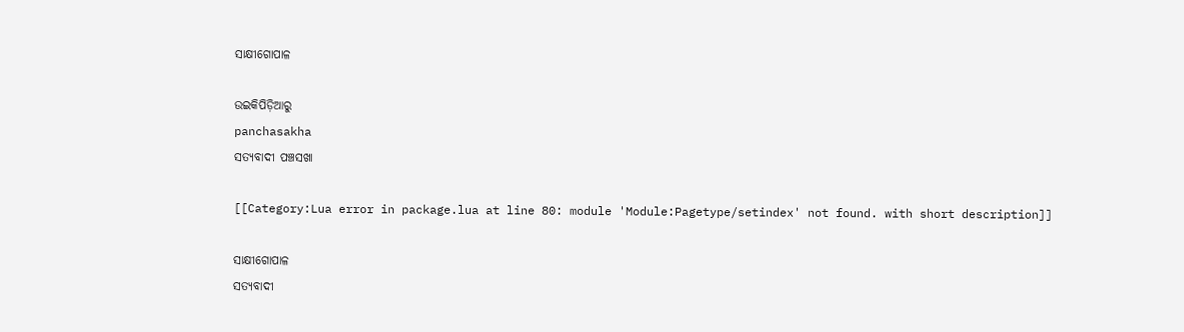ସାକ୍ଷୀଗୋପାଳ

ଉଇକିପିଡ଼ିଆ‌ରୁ
panchasakha
ସତ୍ଯବାଦୀ ପଞ୍ଚସଖା

[[Category:Lua error in package.lua at line 80: module 'Module:Pagetype/setindex' not found. with short description]]

ସାକ୍ଷୀଗୋପାଳ
ସତ୍ୟବାଦୀ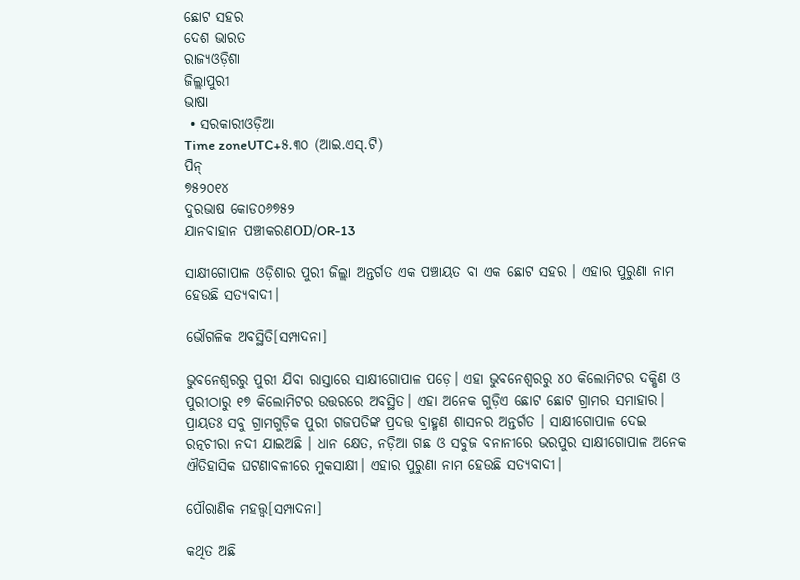ଛୋଟ ସହର
ଦେଶ ଭାରତ
ରାଜ୍ୟଓଡ଼ିଶା
ଜିଲ୍ଲାପୁରୀ
ଭାଷା
 • ସରକାରୀଓଡ଼ିଆ
Time zoneUTC+୫.୩୦ (ଆଇ.ଏସ୍.ଟି)
ପିନ୍‌
୭୫୨୦୧୪
ଦୁରଭାଷ କୋଡ୦୬୭୫୨
ଯାନବାହାନ ପଞ୍ଚୀକରଣOD/OR-13

ସାକ୍ଷୀଗୋପାଳ ଓଡ଼ିଶାର ପୁରୀ ଜିଲ୍ଲା ଅନ୍ତର୍ଗତ ଏକ ପଞ୍ଚାୟତ ବା ଏକ ଛୋଟ ସହର । ଏହାର ପୁରୁଣା ନାମ ହେଉଛି ସତ୍ୟବାଦୀ।

ଭୌଗଳିକ ଅବସ୍ଥିତି[ସମ୍ପାଦନା]

ଭୁବନେଶ୍ୱରରୁ ପୁରୀ ଯିବା ରାସ୍ତାରେ ସାକ୍ଷୀଗୋପାଳ ପଡ଼େ। ଏହା ଭୁବନେଶ୍ୱରରୁ ୪୦ କିଲୋମିଟର ଦକ୍ଷିଣ ଓ ପୁରୀଠାରୁ ୧୭ କିଲୋମିଟର ଉତ୍ତରରେ ଅବସ୍ଥିତ। ଏହା ଅନେକ ଗୁଡ଼ିଏ ଛୋଟ ଛୋଟ ଗ୍ରାମର ସମାହାର। ପ୍ରାୟତଃ ସବୁ ଗ୍ରାମଗୁଡ଼ିକ ପୁରୀ ଗଜପତିଙ୍କ ପ୍ରଦତ୍ତ ବ୍ରାହ୍ମଣ ଶାସନର ଅନ୍ତର୍ଗତ । ସାକ୍ଷୀଗୋପାଳ ଦେଇ ରତ୍ନଚୀରା ନଦୀ ଯାଇଅଛି । ଧାନ କ୍ଷେତ, ନଡ଼ିଆ ଗଛ ଓ ସବୁଜ ବନାନୀରେ ଭରପୁର ସାକ୍ଷୀଗୋପାଳ ଅନେକ ଐତିହାସିକ ଘଟଣାବଳୀରେ ମୁକସାକ୍ଷୀ। ଏହାର ପୁରୁଣା ନାମ ହେଉଛି ସତ୍ୟବାଦୀ।

ପୌରାଣିକ ମହତ୍ତ୍ୱ[ସମ୍ପାଦନା]

କଥିତ ଅଛି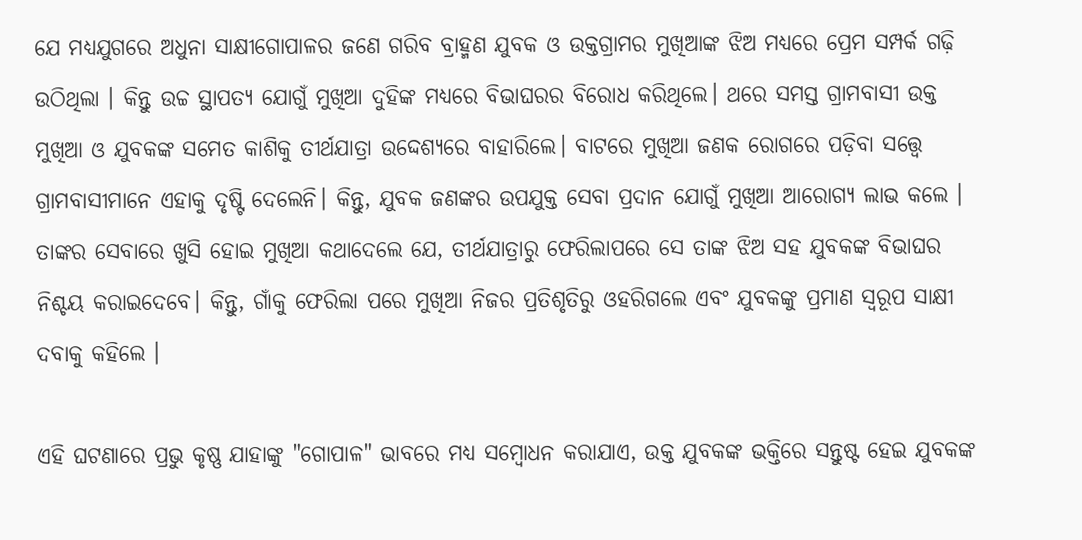ଯେ ମଧ୍ୟଯୁଗରେ ଅଧୁନା ସାକ୍ଷୀଗୋପାଳର ଜଣେ ଗରିବ ବ୍ରାହ୍ମଣ ଯୁବକ ଓ ଉକ୍ତଗ୍ରାମର ମୁଖିଆଙ୍କ ଝିଅ ମଧ୍ୟରେ ପ୍ରେମ ସମ୍ପର୍କ ଗଢ଼ି ଉଠିଥିଲା । କିନ୍ତୁ ଉଚ୍ଚ ସ୍ଥାପତ୍ୟ ଯୋଗୁଁ ମୁଖିଆ ଦୁହିଙ୍କ ମଧ୍ୟରେ ବିଭାଘରର ବିରୋଧ କରିଥିଲେ। ଥରେ ସମସ୍ତ ଗ୍ରାମବାସୀ ଉକ୍ତ ମୁଖିଆ ଓ ଯୁବକଙ୍କ ସମେତ କାଶିକୁ ତୀର୍ଥଯାତ୍ରା ଉଦ୍ଦେଶ୍ୟରେ ବାହାରିଲେ। ବାଟରେ ମୁଖିଆ ଜଣକ ରୋଗରେ ପଡ଼ିବା ସତ୍ତ୍ୱେ ଗ୍ରାମବାସୀମାନେ ଏହାକୁ ଦୃଷ୍ଟି ଦେଲେନି। କିନ୍ତୁ, ଯୁବକ ଜଣଙ୍କର ଉପଯୁକ୍ତ ସେବା ପ୍ରଦାନ ଯୋଗୁଁ ମୁଖିଆ ଆରୋଗ୍ୟ ଲାଭ କଲେ । ତାଙ୍କର ସେବାରେ ଖୁସି ହୋଇ ମୁଖିଆ କଥାଦେଲେ ଯେ, ତୀର୍ଥଯାତ୍ରାରୁ ଫେରିଲାପରେ ସେ ତାଙ୍କ ଝିଅ ସହ ଯୁବକଙ୍କ ବିଭାଘର ନିଶ୍ଚୟ କରାଇଦେବେ। କିନ୍ତୁ, ଗାଁକୁ ଫେରିଲା ପରେ ମୁଖିଆ ନିଜର ପ୍ରତିଶୃତିରୁ ଓହରିଗଲେ ଏବଂ ଯୁବକଙ୍କୁ ପ୍ରମାଣ ସ୍ୱରୂପ ସାକ୍ଷୀ ଦବାକୁ କହିଲେ ।

ଏହି ଘଟଣାରେ ପ୍ରଭୁ କୃଷ୍ଣ ଯାହାଙ୍କୁ "ଗୋପାଳ" ଭାବରେ ମଧ୍ୟ ସମ୍ବୋଧନ କରାଯାଏ, ଉକ୍ତ ଯୁବକଙ୍କ ଭକ୍ତିରେ ସନ୍ତୁଷ୍ଟ ହେଇ ଯୁବକଙ୍କ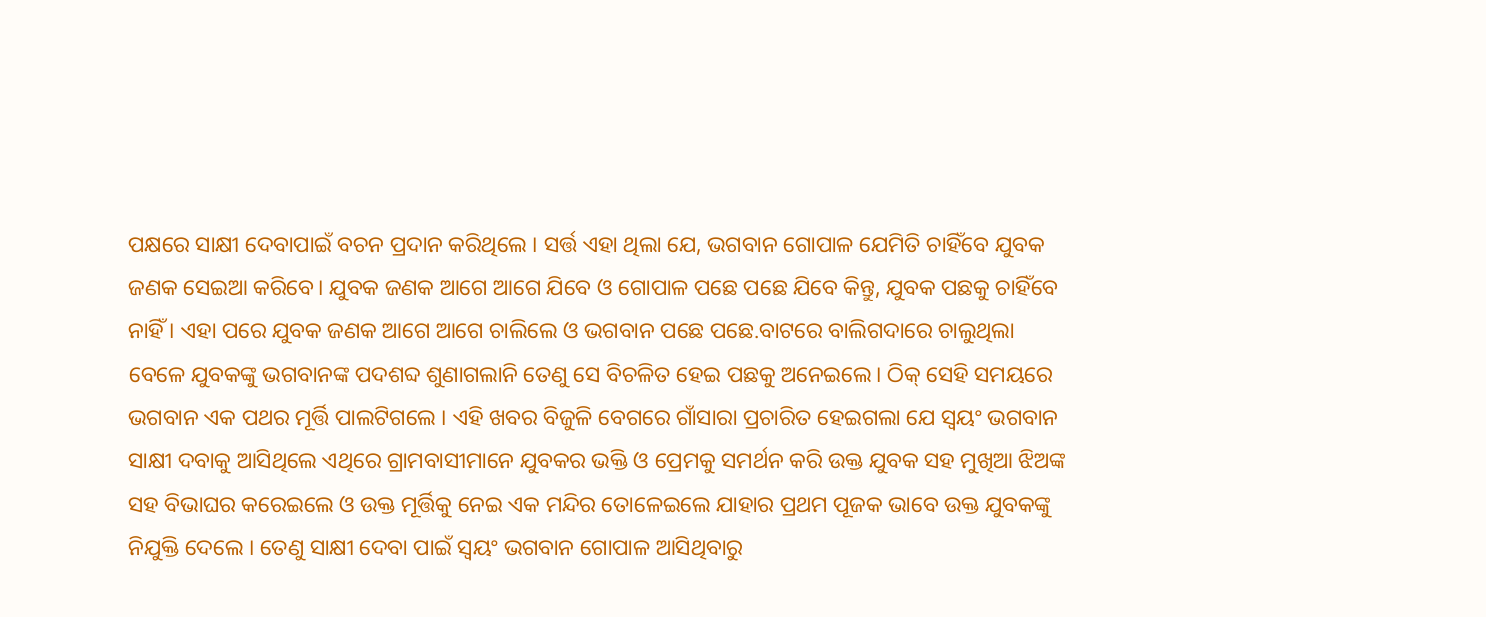ପକ୍ଷରେ ସାକ୍ଷୀ ଦେବାପାଇଁ ବଚନ ପ୍ରଦାନ କରିଥିଲେ । ସର୍ତ୍ତ ଏହା ଥିଲା ଯେ, ଭଗବାନ ଗୋପାଳ ଯେମିତି ଚାହିଁବେ ଯୁବକ ଜଣକ ସେଇଆ କରିବେ। ଯୁବକ ଜଣକ ଆଗେ ଆଗେ ଯିବେ ଓ ଗୋପାଳ ପଛେ ପଛେ ଯିବେ କିନ୍ତୁ, ଯୁବକ ପଛକୁ ଚାହିଁବେ ନାହିଁ । ଏହା ପରେ ଯୁବକ ଜଣକ ଆଗେ ଆଗେ ଚାଲିଲେ ଓ ଭଗବାନ ପଛେ ପଛେ.ବାଟରେ ବାଲିଗଦାରେ ଚାଲୁଥିଲା ବେଳେ ଯୁବକଙ୍କୁ ଭଗବାନଙ୍କ ପଦଶବ୍ଦ ଶୁଣାଗଲାନି ତେଣୁ ସେ ବିଚଳିତ ହେଇ ପଛକୁ ଅନେଇଲେ। ଠିକ୍ ସେହି ସମୟରେ ଭଗବାନ ଏକ ପଥର ମୂର୍ତ୍ତି ପାଲଟିଗଲେ । ଏହି ଖବର ବିଜୁଳି ବେଗରେ ଗାଁସାରା ପ୍ରଚାରିତ ହେଇଗଲା ଯେ ସ୍ୱୟଂ ଭଗବାନ ସାକ୍ଷୀ ଦବାକୁ ଆସିଥିଲେ ଏଥିରେ ଗ୍ରାମବାସୀମାନେ ଯୁବକର ଭକ୍ତି ଓ ପ୍ରେମକୁ ସମର୍ଥନ କରି ଉକ୍ତ ଯୁବକ ସହ ମୁଖିଆ ଝିଅଙ୍କ ସହ ବିଭାଘର କରେଇଲେ ଓ ଉକ୍ତ ମୂର୍ତ୍ତିକୁ ନେଇ ଏକ ମନ୍ଦିର ତୋଳେଇଲେ ଯାହାର ପ୍ରଥମ ପୂଜକ ଭାବେ ଉକ୍ତ ଯୁବକଙ୍କୁ ନିଯୁକ୍ତି ଦେଲେ । ତେଣୁ ସାକ୍ଷୀ ଦେବା ପାଇଁ ସ୍ୱୟଂ ଭଗବାନ ଗୋପାଳ ଆସିଥିବାରୁ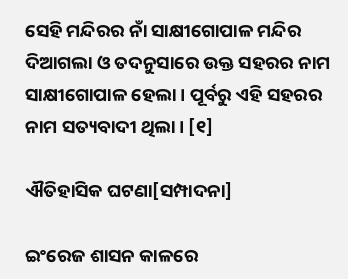ସେହି ମନ୍ଦିରର ନାଁ ସାକ୍ଷୀଗୋପାଳ ମନ୍ଦିର ଦିଆଗଲା ଓ ତଦନୁସାରେ ଉକ୍ତ ସହରର ନାମ ସାକ୍ଷୀଗୋପାଳ ହେଲା । ପୂର୍ବରୁ ଏହି ସହରର ନାମ ସତ୍ୟବାଦୀ ଥିଲା। [୧]

ଐତିହାସିକ ଘଟଣା[ସମ୍ପାଦନା]

ଇଂରେଜ ଶାସନ କାଳରେ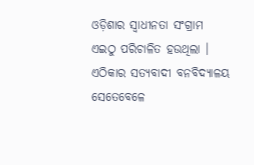ଓଡ଼ିଶାର ସ୍ୱାଧୀନତା ସଂଗ୍ରାମ ଏଇଠୁ ପରିଚାଳିତ ହଉଥିଲା । ଏଠିକାର ସତ୍ୟବାଦୀ ବନବିଦ୍ୟାଳୟ ସେତେବେଳେ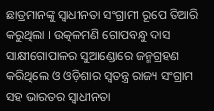ଛାତ୍ରମାନଙ୍କୁ ସ୍ୱାଧୀନତା ସଂଗ୍ରାମୀ ରୂପେ ତିଆରି କରୁଥିଲା । ଉତ୍କଳମଣି ଗୋପବନ୍ଧୁ ଦାସ ସାକ୍ଷୀଗୋପାଳର ସୁଆଣ୍ଡୋରେ ଜନ୍ମଗ୍ରହଣ କରିଥିଲେ ଓ ଓଡ଼ିଶାର ସ୍ୱତନ୍ତ୍ର ରାଜ୍ୟ ସଂଗ୍ରାମ ସହ ଭାରତର ସ୍ୱାଧୀନତା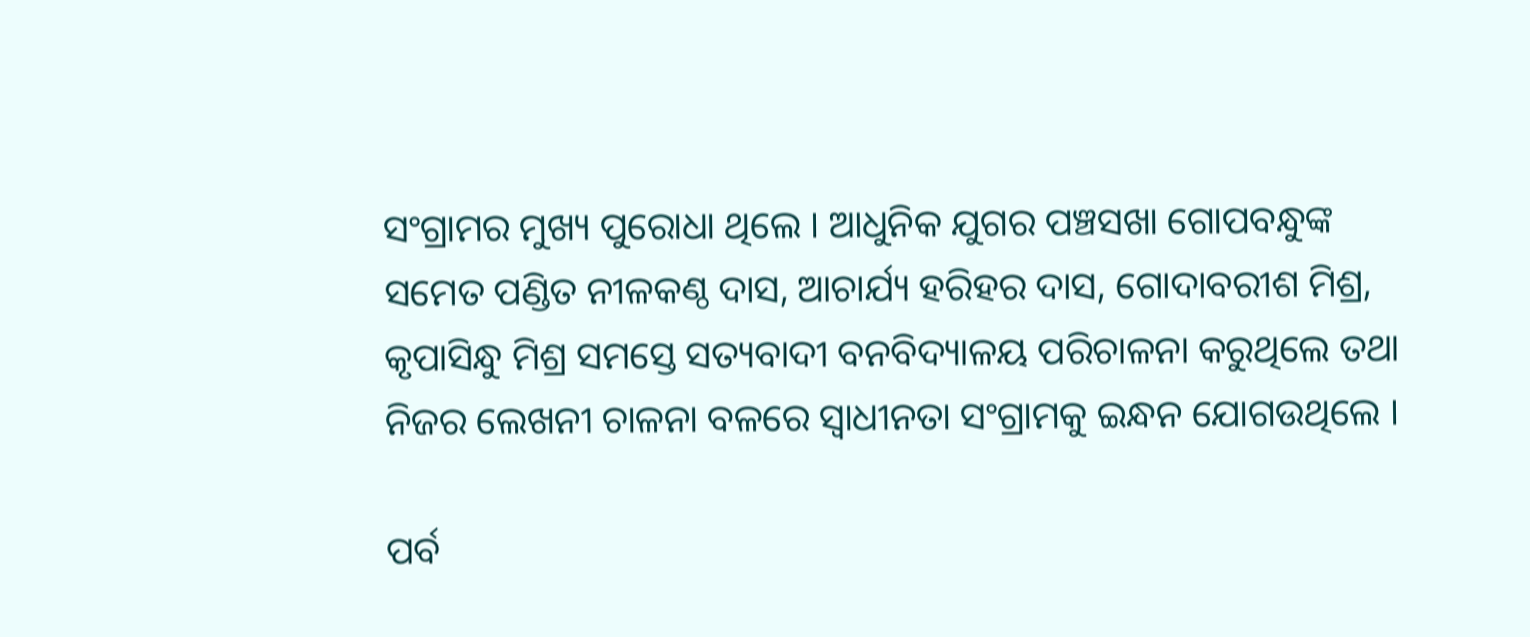ସଂଗ୍ରାମର ମୁଖ୍ୟ ପୁରୋଧା ଥିଲେ । ଆଧୁନିକ ଯୁଗର ପଞ୍ଚସଖା ଗୋପବନ୍ଧୁଙ୍କ ସମେତ ପଣ୍ଡିତ ନୀଳକଣ୍ଠ ଦାସ, ଆଚାର୍ଯ୍ୟ ହରିହର ଦାସ, ଗୋଦାବରୀଶ ମିଶ୍ର, କୃପାସିନ୍ଧୁ ମିଶ୍ର ସମସ୍ତେ ସତ୍ୟବାଦୀ ବନବିଦ୍ୟାଳୟ ପରିଚାଳନା କରୁଥିଲେ ତଥା ନିଜର ଲେଖନୀ ଚାଳନା ବଳରେ ସ୍ୱାଧୀନତା ସଂଗ୍ରାମକୁ ଇନ୍ଧନ ଯୋଗଉଥିଲେ ।

ପର୍ବ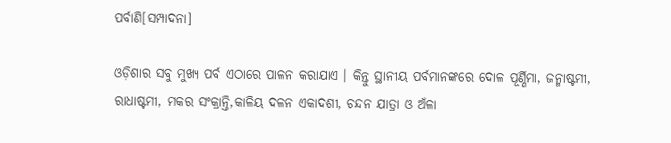ପର୍ବାଣି[ସମ୍ପାଦନା]

ଓଡ଼ିଶାର ସବୁ ମୁଖ୍ୟ ପର୍ବ ଏଠାରେ ପାଳନ କରାଯାଏ । କିନ୍ତୁ ସ୍ଥାନୀୟ ପର୍ବମାନଙ୍କରେ ଦୋଳ ପୂର୍ଣ୍ଣିମା, ଜନ୍ମାଷ୍ଟମୀ, ରାଧାଷ୍ଟମୀ, ମକର ସଂକ୍ରାନ୍ତି,କାଳିୟ ଦଳନ ଏକାଦଶୀ, ଚନ୍ଦନ ଯାତ୍ରା ଓ ଅଁଳା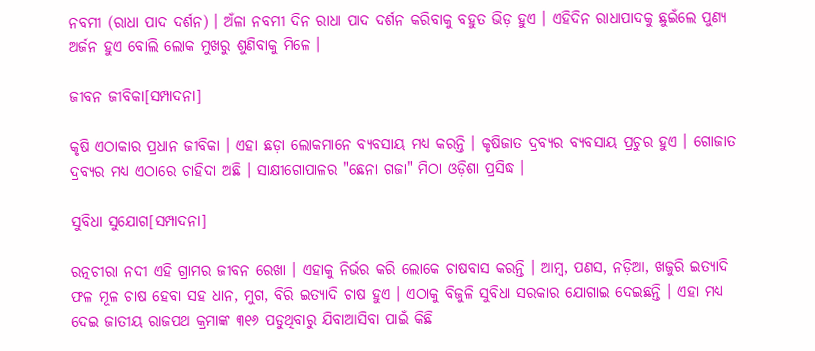ନବମୀ (ରାଧା ପାଦ ଦର୍ଶନ) । ଅଁଳା ନବମୀ ଦିନ ରାଧା ପାଦ ଦର୍ଶନ କରିବାକୁ ବହୁତ ଭିଡ଼ ହୁଏ । ଏହିଦିନ ରାଧାପାଦକୁ ଛୁଇଁଲେ ପୁଣ୍ୟ ଅର୍ଜନ ହୁଏ ବୋଲି ଲୋକ ମୁଖରୁ ଶୁଣିବାକୁ ମିଳେ ।

ଜୀବନ ଜୀବିକା[ସମ୍ପାଦନା]

କୃଷି ଏଠାକାର ପ୍ରଧାନ ଜୀବିକା । ଏହା ଛଡ଼ା ଲୋକମାନେ ବ୍ୟବସାୟ ମଧ୍ୟ କରନ୍ତି । କୃଷିଜାତ ଦ୍ରବ୍ୟର ବ୍ୟବସାୟ ପ୍ରଚୁର ହୁଏ । ଗୋଜାତ ଦ୍ରବ୍ୟର ମଧ୍ୟ ଏଠାରେ ଚାହିଦା ଅଛି । ସାକ୍ଷୀଗୋପାଳର "ଛେନା ଗଜା" ମିଠା ଓଡ଼ିଶା ପ୍ରସିଦ୍ଧ ।

ସୁବିଧା ସୁଯୋଗ[ସମ୍ପାଦନା]

ରତ୍ନଚୀରା ନଦୀ ଏହି ଗ୍ରାମର ଜୀବନ ରେଖା । ଏହାକୁ ନିର୍ଭର କରି ଲୋକେ ଚାଷବାସ କରନ୍ତି । ଆମ୍ବ, ପଣସ, ନଡ଼ିଆ, ଖଜୁରି ଇତ୍ୟାଦି ଫଳ ମୂଳ ଚାଷ ହେବା ସହ ଧାନ, ମୁଗ, ବିରି ଇତ୍ୟାଦି ଚାଷ ହୁଏ । ଏଠାକୁ ବିଜୁଳି ସୁବିଧା ସରକାର ଯୋଗାଇ ଦେଇଛନ୍ତି । ଏହା ମଧ୍ୟ ଦେଇ ଜାତୀୟ ରାଜପଥ କ୍ରମାଙ୍କ ୩୧୬ ପଡୁଥିବାରୁ ଯିବାଆସିବା ପାଇଁ କିଛି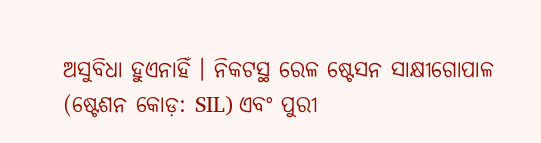ଅସୁବିଧା ହୁଏନାହିଁ । ନିକଟସ୍ଥ ରେଳ ଷ୍ଟେସନ ସାକ୍ଷୀଗୋପାଳ (ଷ୍ଟେଶନ କୋଡ଼: SIL) ଏବଂ ପୁରୀ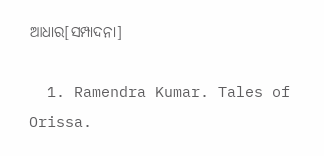ଆଧାର[ସମ୍ପାଦନା]

  1. Ramendra Kumar. Tales of Orissa.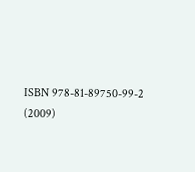ISBN 978-81-89750-99-2 (2009)